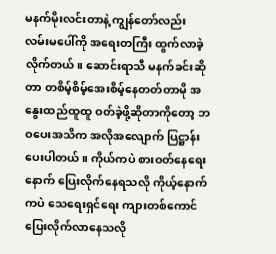မနက်မိုးလင်းတာနဲ့ ကျွန်တော်လည်း လမ်းမပေါ်ကို အရေးတကြီး ထွက်လာခဲ့လိုက်တယ်။ ဆောင်းရာသီ မနက်ခင်းဆိုတာ တစိမ့်စိမ့်အေးစိမ့်နေတတ်တာမို အနွေးထည်ထူထူ ဝတ်ခဲ့ဖို့ဆိုတာကိုတော့ ဘဝပေးအသိက အလိုအလျောက် ပြဋ္ဌာန်းပေးပါတယ်။ ကိုယ်ကပဲ စားဝတ်နေရေးနောက် ပြေးလိုက်နေရသလို ကိုယ့်နောက်ကပဲ သေရေးရှင်ရေး ကျားတစ်ကောင် ပြေးလိုက်လာနေသလို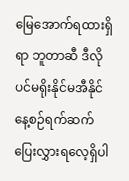မြေအောက်ရထားရှိရာ ဘူတာဆီ ဒီလိုပင်မရိုးနိုင်မအီနိုင် နေ့စဉ်ရက်ဆက် ပြေးလွှားရလေ့ရှိပါ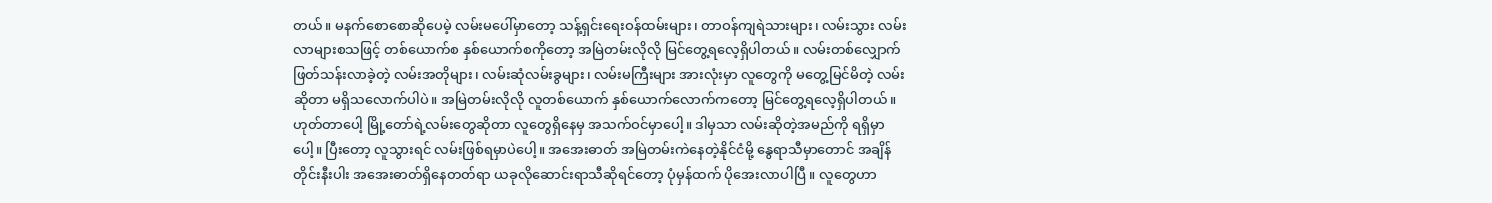တယ်။ မနက်စောစောဆိုပေမဲ့ လမ်းမပေါ်မှာတော့ သန့်ရှင်းရေးဝန်ထမ်းများ၊ တာဝန်ကျရဲသားများ၊ လမ်းသွား လမ်းလာများစသဖြင့် တစ်ယောက်စ နှစ်ယောက်စကိုတော့ အမြဲတမ်းလိုလို မြင်တွေ့ရလေ့ရှိပါတယ်။ လမ်းတစ်လျှောက် ဖြတ်သန်းလာခဲ့တဲ့ လမ်းအတိုများ၊ လမ်းဆုံလမ်းခွများ၊ လမ်းမကြီးများ အားလုံးမှာ လူတွေကို မတွေ့မြင်မိတဲ့ လမ်းဆိုတာ မရှိသလောက်ပါပဲ။ အမြဲတမ်းလိုလို လူတစ်ယောက် နှစ်ယောက်လောက်ကတော့ မြင်တွေ့ရလေ့ရှိပါတယ်။ ဟုတ်တာပေါ့ မြို့တော်ရဲ့လမ်းတွေဆိုတာ လူတွေရှိနေမှ အသက်ဝင်မှာပေါ့။ ဒါမှသာ လမ်းဆိုတဲ့အမည်ကို ရရှိမှာပေါ့။ ပြီးတော့ လူသွားရင် လမ်းဖြစ်ရမှာပဲပေါ့။ အအေးဓာတ် အမြဲတမ်းကဲနေတဲ့နိုင်ငံမို့ နွေရာသီမှာတောင် အချိန်တိုင်းနီးပါး အအေးဓာတ်ရှိနေတတ်ရာ ယခုလိုဆောင်းရာသီဆိုရင်တော့ ပုံမှန်ထက် ပိုအေးလာပါပြီ ။ လူတွေဟာ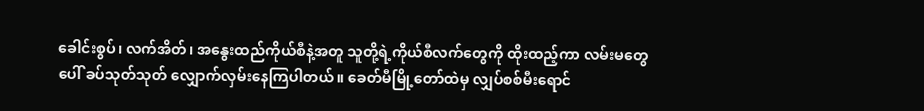ခေါင်းစွပ်၊ လက်အိတ်၊ အနွေးထည်ကိုယ်စီနဲ့အတူ သူတို့ရဲ့ကိုယ်စီလက်တွေကို ထိုးထည့်ကာ လမ်းမတွေပေါ် ခပ်သုတ်သုတ် လျှောက်လှမ်းနေကြပါတယ်။ ခေတ်မီမြို့တော်ထဲမှ လျှပ်စစ်မီးရောင်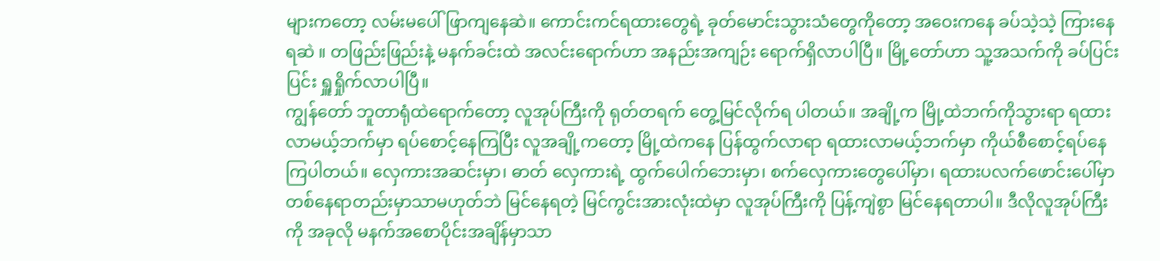များကတော့ လမ်းမပေါ်ဖြာကျနေဆဲ။ ကောင်းကင်ရထားတွေရဲ့ ခုတ်မောင်းသွားသံတွေကိုတော့ အဝေးကနေ ခပ်သဲ့သဲ့ ကြားနေရဆဲ ။ တဖြည်းဖြည်းနဲ့ မနက်ခင်းထဲ အလင်းရောက်ဟာ အနည်းအကျဉ်း ရောက်ရှိလာပါပြီ။ မြို့တော်ဟာ သူ့အသက်ကို ခပ်ပြင်းပြင်း ရှူရှိုက်လာပါပြီ။
ကျွန်တော် ဘူတာရုံထဲရောက်တော့ လူအုပ်ကြီးကို ရုတ်တရက် တွေ့မြင်လိုက်ရ ပါတယ်။ အချို့က မြို့ထဲဘက်ကိုသွားရာ ရထားလာမယ့်ဘက်မှာ ရပ်စောင့်နေကြပြီး လူအချို့ကတော့ မြို့ထဲကနေ ပြန်ထွက်လာရာ ရထားလာမယ့်ဘက်မှာ ကိုယ်စီစောင့်ရပ်နေကြပါတယ်။ လှေကားအဆင်းမှာ၊ ဓာတ် လှေကားရဲ့ ထွက်ပေါက်ဘေးမှာ၊ စက်လှေကားတွေပေါ်မှာ၊ ရထားပလက်ဖောင်းပေါ်မှာ တစ်နေရာတည်းမှာသာမဟုတ်ဘဲ မြင်နေရတဲ့ မြင်ကွင်းအားလုံးထဲမှာ လူအုပ်ကြီးကို ပြန့်ကျဲစွာ မြင်နေရတာပါ။ ဒီလိုလူအုပ်ကြီးကို အခုလို မနက်အစောပိုင်းအချိန်မှာသာ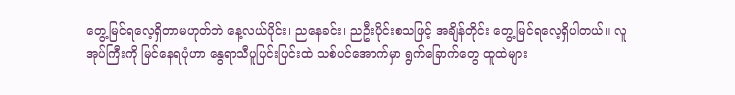တွေ့မြင်ရလေ့ရှိတာမဟုတ်ဘဲ နေ့လယ်ပိုင်း၊ ညနေခင်း၊ ညဦးပိုင်းစသဖြင့် အချိန်တိုင်း တွေ့မြင်ရလေ့ရှိပါတယ်။ လူအုပ်ကြီးကို မြင်နေရပုံဟာ နွေရာသီပူပြင်းပြင်းထဲ သစ်ပင်အောက်မှာ ရွက်ခြောက်တွေ ထူထဲများ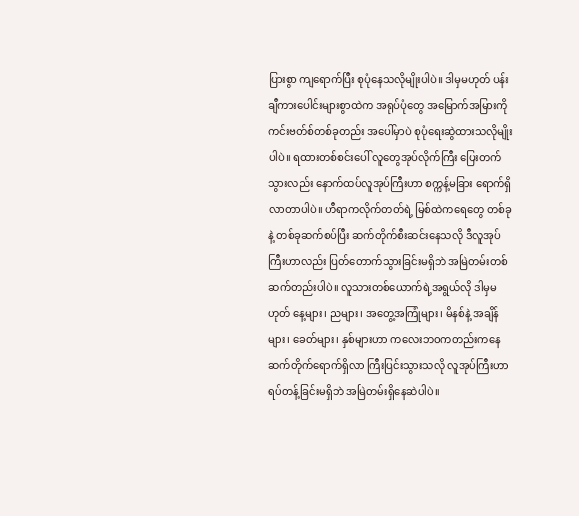ပြားစွာ ကျရောက်ပြီး စုပုံနေသလိုမျိုးပါပဲ။ ဒါမှမဟုတ် ပန်းချီကားပေါင်းများစွာထဲက အရုပ်ပုံတွေ အမြောက်အမြားကို ကင်းဗတ်စ်တစ်ခုတည်း အပေါ်မှာပဲ စုပုံရေးဆွဲထားသလိုမျိုးပါပဲ။ ရထားတစ်စင်းပေါ် လူတွေအုပ်လိုက်ကြီး ပြေးတက်သွားလည်း နောက်ထပ်လူအုပ်ကြီးဟာ စက္ကန့်မခြား ရောက်ရှိလာတာပါပဲ။ ဟီရာကလိုက်တတ်ရဲ့ မြစ်ထဲကရေတွေ တစ်ခုနဲ့ တစ်ခုဆက်စပ်ပြီး ဆက်တိုက်စီးဆင်းနေသလို ဒီလူအုပ်ကြီးဟာလည်း ပြတ်တောက်သွားခြင်းမရှိဘဲ အမြဲတမ်းတစ်ဆက်တည်းပါပဲ။ လူသားတစ်ယောက်ရဲ့အရွယ်လို ဒါမှမဟုတ် နေ့များ၊ ညများ၊ အတွေ့အကြုံများ၊ မိနစ်နဲ့ အချိန်များ၊ ခေတ်များ၊ နှစ်များဟာ ကလေးဘဝကတည်းကနေ ဆက်တိုက်ရောက်ရှိလာ ကြီးပြင်းသွားသလို လူအုပ်ကြီးဟာ ရပ်တန့်ခြင်းမရှိဘဲ အမြဲတမ်းရှိနေဆဲပါပဲ။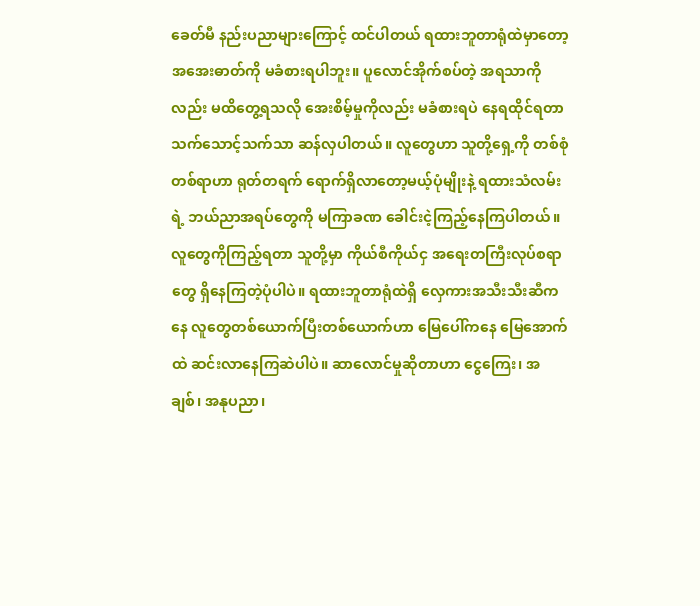ခေတ်မီ နည်းပညာများကြောင့် ထင်ပါတယ် ရထားဘူတာရုံထဲမှာတော့ အအေးဓာတ်ကို မခံစားရပါဘူး။ ပူလောင်အိုက်စပ်တဲ့ အရသာကိုလည်း မထိတွေ့ရသလို အေးစိမ့်မှုကိုလည်း မခံစားရပဲ နေရထိုင်ရတာ သက်သောင့်သက်သာ ဆန်လှပါတယ်။ လူတွေဟာ သူတို့ရှေ့ကို တစ်စုံတစ်ရာဟာ ရုတ်တရက် ရောက်ရှိလာတော့မယ့်ပုံမျိုးနဲ့ ရထားသံလမ်းရဲ့ ဘယ်ညာအရပ်တွေကို မကြာခဏ ခေါင်းငဲ့ကြည့်နေကြပါတယ်။ လူတွေကိုကြည့်ရတာ သူတို့မှာ ကိုယ်စီကိုယ်ငှ အရေးတကြီးလုပ်စရာတွေ ရှိနေကြတဲ့ပုံပါပဲ။ ရထားဘူတာရုံထဲရှိ လှေကားအသီးသီးဆီကနေ လူတွေတစ်ယောက်ပြီးတစ်ယောက်ဟာ မြေပေါ်ကနေ မြေအောက်ထဲ ဆင်းလာနေကြဆဲပါပဲ။ ဆာလောင်မှုဆိုတာဟာ ငွေကြေး၊ အချစ်၊ အနုပညာ၊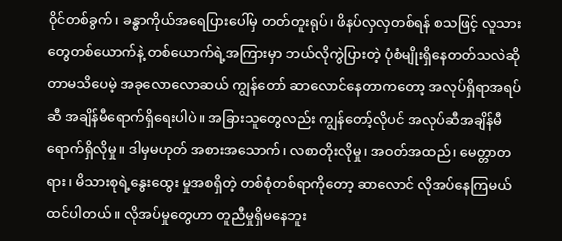၀ိုင်တစ်ခွက်၊ ခန္ဓာကိုယ်အရေပြားပေါ်မှ တတ်တူးရုပ်၊ ဖိနပ်လှလှတစ်ရန် စသဖြင့် လူသားတွေတစ်ယောက်နဲ့ တစ်ယောက်ရဲ့အကြားမှာ ဘယ်လိုကွဲပြားတဲ့ ပုံစံမျိုးရှိနေတတ်သလဲဆိုတာမသိပေမဲ့ အခုလောလောဆယ် ကျွန်တော် ဆာလောင်နေတာကတော့ အလုပ်ရှိရာအရပ်ဆီ အချိန်မီရောက်ရှိရေးပါပဲ။ အခြားသူတွေလည်း ကျွန်တော့်လိုပင် အလုပ်ဆီအချိန်မီရောက်ရှိလိုမှု။ ဒါမှမဟုတ် အစားအသောက်၊ လစာတိုးလိုမှု၊ အဝတ်အထည်၊ မေတ္တာတရား၊ မိသားစုရဲ့နွေးထွေး မှုအစရှိတဲ့ တစ်စုံတစ်ရာကိုတော့ ဆာလောင် လိုအပ်နေကြမယ် ထင်ပါတယ်။ လိုအပ်မှုတွေဟာ တူညီမှုရှိမနေဘူး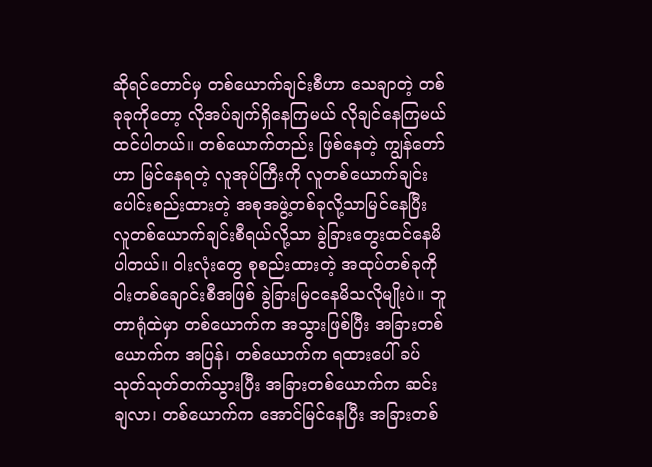ဆိုရင်တောင်မှ တစ်ယောက်ချင်းစီဟာ သေချာတဲ့ တစ်ခုခုကိုတော့ လိုအပ်ချက်ရှိနေကြမယ် လိုချင်နေကြမယ်ထင်ပါတယ်။ တစ်ယောက်တည်း ဖြစ်နေတဲ့ ကျွန်တော်ဟာ မြင်နေရတဲ့ လူအုပ်ကြီးကို လူတစ်ယောက်ချင်း ပေါင်းစည်းထားတဲ့ အစုအဖွဲ့တစ်ခုလို့သာမြင်နေပြီး လူတစ်ယောက်ချင်းစီရယ်လို့သာ ခွဲခြားတွေးထင်နေမိပါတယ်။ ၀ါးလုံးတွေ စုစည်းထားတဲ့ အထုပ်တစ်ခုကို ၀ါးတစ်ချောင်းစီအဖြစ် ခွဲခြားမြငနေမိသလိုမျိုးပဲ။ ဘူတာရုံထဲမှာ တစ်ယောက်က အသွားဖြစ်ပြီး အခြားတစ်ယောက်က အပြန်၊ တစ်ယောက်က ရထားပေါ် ခပ်သုတ်သုတ်တက်သွားပြီး အခြားတစ်ယောက်က ဆင်းချလာ၊ တစ်ယောက်က အောင်မြင်နေပြီး အခြားတစ်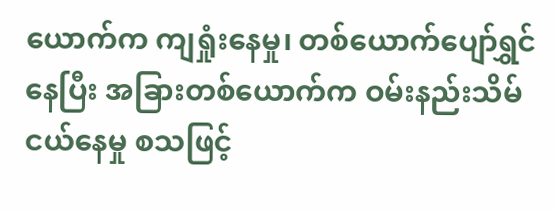ယောက်က ကျရှုံးနေမှု၊ တစ်ယောက်ပျော်ရွှင်နေပြီး အခြားတစ်ယောက်က ဝမ်းနည်းသိမ်ငယ်နေမှု စသဖြင့်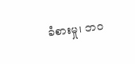ခံစားမှု၊ ဘဝ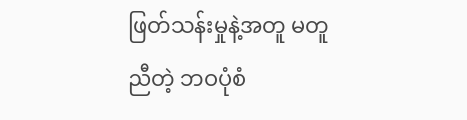ဖြတ်သန်းမှုနဲ့အတူ မတူညီတဲ့ ဘဝပုံစံ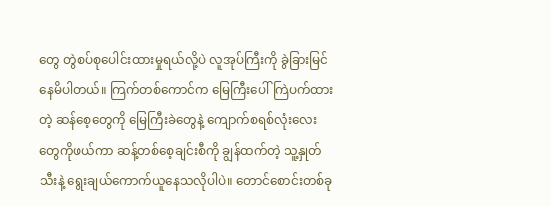တွေ တွဲစပ်စုပေါင်းထားမှုရယ်လို့ပဲ လူအုပ်ကြီးကို ခွဲခြားမြင်နေမိပါတယ်။ ကြက်တစ်ကောင်က မြေကြီးပေါ်ကြဲပက်ထားတဲ့ ဆန်စေ့တွေကို မြေကြီးခဲတွေနဲ့ ကျောက်စရစ်လုံးလေးတွေကိုဖယ်ကာ ဆန့်တစ်စေ့ချင်းစီကို ချွန်ထက်တဲ့ သူ့နှုတ်သီးနဲ့ ရွေးချယ်ကောက်ယူနေသလိုပါပဲ။ တောင်စောင်းတစ်ခု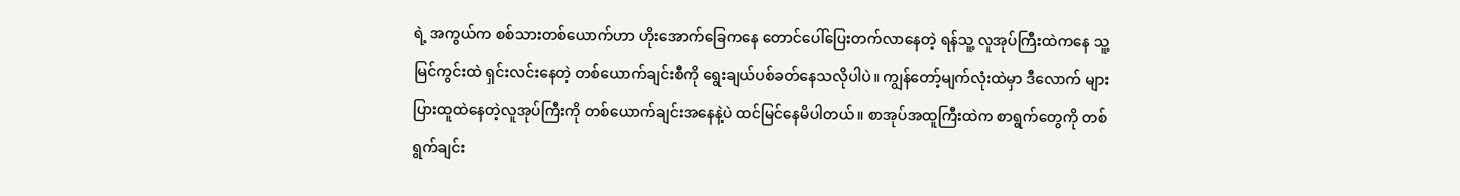ရဲ့ အကွယ်က စစ်သားတစ်ယောက်ဟာ ဟိုးအောက်ခြေကနေ တောင်ပေါ်ပြေးတက်လာနေတဲ့ ရန်သူ့ လူအုပ်ကြီးထဲကနေ သူ့မြင်ကွင်းထဲ ရှင်းလင်းနေတဲ့ တစ်ယောက်ချင်းစီကို ရွေးချယ်ပစ်ခတ်နေသလိုပါပဲ။ ကျွန်တော့်မျက်လုံးထဲမှာ ဒီလောက် များပြားထူထဲနေတဲ့လူအုပ်ကြီးကို တစ်ယောက်ချင်းအနေနဲ့ပဲ ထင်မြင်နေမိပါတယ်။ စာအုပ်အထူကြီးထဲက စာရွက်တွေကို တစ်ရွက်ချင်း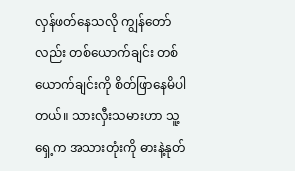လှန်ဖတ်နေသလို ကျွန်တော်လည်း တစ်ယောက်ချင်း တစ်ယောက်ချင်းကို စိတ်ဖြာနေမိပါတယ်။ သားလှီးသမားဟာ သူ့ရှေ့က အသားတုံးကို ဓားနဲ့နုတ်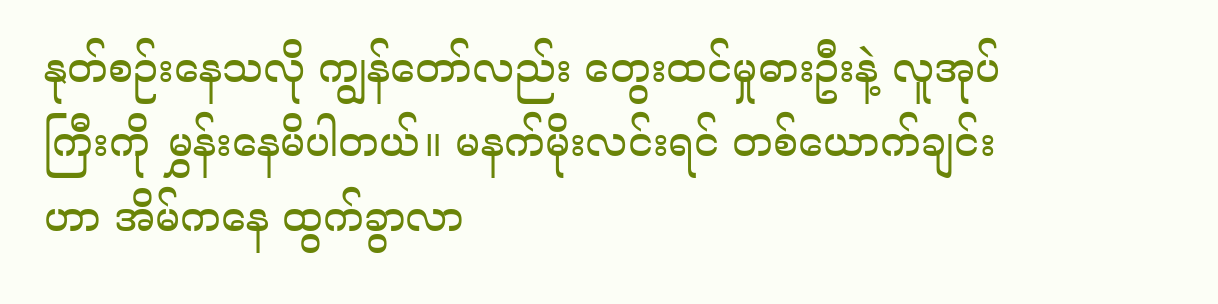နုတ်စဉ်းနေသလို ကျွန်တော်လည်း တွေးထင်မှုဓားဦးနဲ့ လူအုပ်ကြီးကို မွှန်းနေမိပါတယ်။ မနက်မိုးလင်းရင် တစ်ယောက်ချင်းဟာ အိမ်ကနေ ထွက်ခွာလာ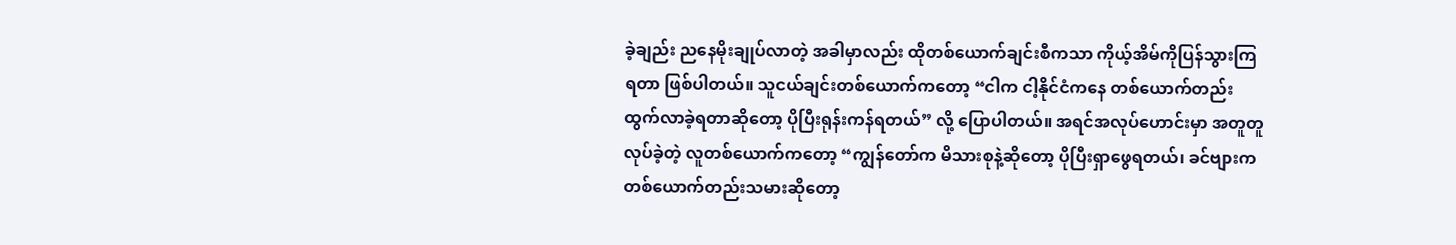ခဲ့ချည်း ညနေမိုးချုပ်လာတဲ့ အခါမှာလည်း ထိုတစ်ယောက်ချင်းစီကသာ ကိုယ့်အိမ်ကိုပြန်သွားကြရတာ ဖြစ်ပါတယ်။ သူငယ်ချင်းတစ်ယောက်ကတော့ “ငါက ငါ့နိုင်ငံကနေ တစ်ယောက်တည်း ထွက်လာခဲ့ရတာဆိုတော့ ပိုပြီးရုန်းကန်ရတယ်” လို့ ပြောပါတယ်။ အရင်အလုပ်ဟောင်းမှာ အတူတူလုပ်ခဲ့တဲ့ လူတစ်ယောက်ကတော့ “ကျွန်တော်က မိသားစုနဲ့ဆိုတော့ ပိုပြီးရှာဖွေရတယ်၊ ခင်ဗျားက တစ်ယောက်တည်းသမားဆိုတော့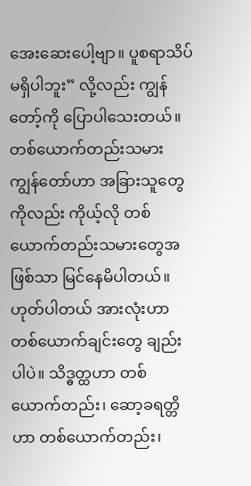အေးဆေးပေါ့ဗျာ။ ပူစရာသိပ်မရှိပါဘူး” လို့လည်း ကျွန်တော့်ကို ပြောပါသေးတယ်။ တစ်ယောက်တည်းသမား ကျွန်တော်ဟာ အခြားသူတွေကိုလည်း ကိုယ့်လို တစ်ယောက်တည်းသမားတွေအဖြစ်သာ မြင်နေမိပါတယ်။ ဟုတ်ပါတယ် အားလုံးဟာ တစ်ယောက်ချင်းတွေ ချည်းပါပဲ။ သိဒ္ဓတ္ထဟာ တစ်ယောက်တည်း၊ ဆော့ခရတ္တိဟာ တစ်ယောက်တည်း၊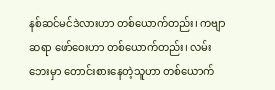နစ်ဆင်မင်ဒဲလားဟာ တစ်ယောက်တည်း၊ ကဗျာဆရာ ဖော်ဝေးဟာ တစ်ယောက်တည်း၊ လမ်းဘေးမှာ တောင်းစားနေတဲ့သူဟာ တစ်ယောက်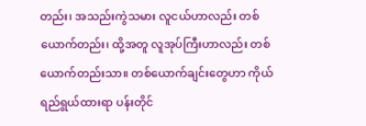တည်း၊ အသည်းကွဲသမား လူငယ်ဟာလည်း တစ်ယောက်တည်း၊ ထို့အတူ လူအုပ်ကြီးဟာလည်း တစ်ယောက်တည်းသာ။ တစ်ယောက်ချင်းတွေဟာ ကိုယ်ရည်ရွယ်ထားရာ ပန်းတိုင်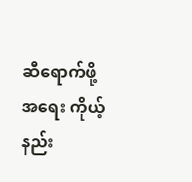ဆီရောက်ဖို့အရေး ကိုယ့်နည်း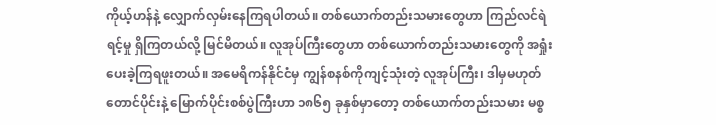ကိုယ့်ဟန်နဲ့ လျှောက်လှမ်းနေကြရပါတယ်။ တစ်ယောက်တည်းသမားတွေဟာ ကြည်လင်ရဲရင့်မှု ရှိကြတယ်လို့ မြင်မိတယ်။ လူအုပ်ကြီးတွေဟာ တစ်ယောက်တည်းသမားတွေကို အရှုံးပေးခဲ့ကြရဖူးတယ်။ အမေရိကန်နိုင်ငံမှ ကျွန်စနစ်ကိုကျင့်သုံးတဲ့ လူအုပ်ကြီး၊ ဒါမှမဟုတ် တောင်ပိုင်းနဲ့ မြောက်ပိုင်းစစ်ပွဲကြီးဟာ ၁၈၆၅ ခုနှစ်မှာတော့ တစ်ယောက်တည်းသမား မစ္စ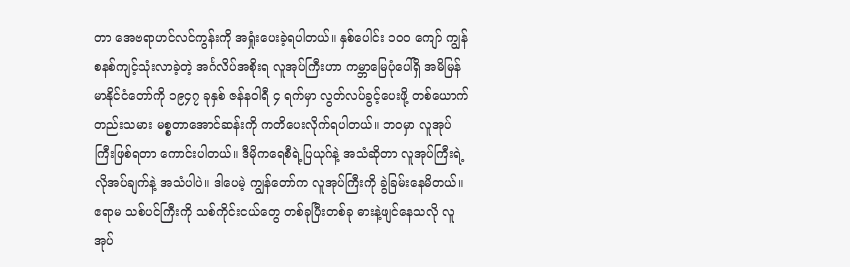တာ အေဗရာဟင်လင်ကွန်းကို အရှုံးပေးခဲ့ရပါတယ်။ နှစ်ပေါင်း ၁၀၀ ကျော် ကျွန်စနစ်ကျင့်သုံးလာခဲ့တဲ့ အင်္ဂလိပ်အစိုးရ လူအုပ်ကြီးဟာ ကမ္ဘာမြေပုံပေါ်ရှိ အမိမြန်မာနိုင်ငံတော်ကို ၁၉၄၇ ခုနှစ် ဇန်နဝါရီ ၄ ရက်မှာ လွတ်လပ်ခွင့်ပေးဖို့ တစ်ယောက်တည်းသမား မစ္စတာအောင်ဆန်းကို ကတိပေးလိုက်ရပါတယ်။ ဘဝမှာ လူအုပ်ကြီးဖြစ်ရတာ ကောင်းပါတယ်။ ဒီမိုကရေစီရဲ့ပြယုဂ်နဲ့ အသံဆိုတာ လူအုပ်ကြီးရဲ့ လိုအပ်ချက်နဲ့ အသံပါပဲ။ ဒါပေမဲ့ ကျွန်တော်က လူအုပ်ကြီးကို ခွဲခြမ်းနေမိတယ်။ ဧရာမ သစ်ပင်ကြီးကို သစ်ကိုင်းငယ်တွေ တစ်ခုပြီးတစ်ခု ဓားနဲ့ဖျင်နေသလို လူအုပ်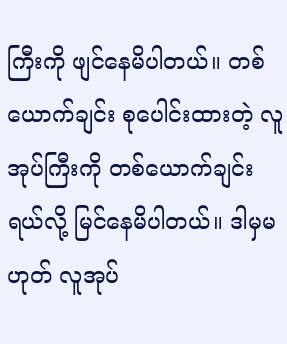ကြီးကို ဖျင်နေမိပါတယ်။ တစ်ယောက်ချင်း စုပေါင်းထားတဲ့ လူအုပ်ကြီးကို တစ်ယောက်ချင်းရယ်လို့ မြင်နေမိပါတယ်။ ဒါမှမဟုတ် လူအုပ်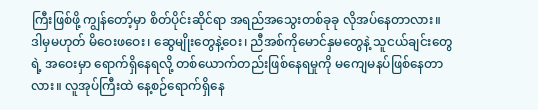ကြီးဖြစ်ဖို့ ကျွန်တော့်မှာ စိတ်ပိုင်းဆိုင်ရာ အရည်အသွေးတစ်ခုခု လိုအပ်နေတာလား။ ဒါမှမဟုတ် မိဝေးဖဝေး၊ ဆွေမျိုးတွေနဲ့ဝေး၊ ညီအစ်ကိုမောင်နှမတွေနဲ့ သူငယ်ချင်းတွေရဲ့ အဝေးမှာ ရောက်ရှိနေရလို့ တစ်ယောက်တည်းဖြစ်နေရမှုကို မကျေမနပ်ဖြစ်နေတာလား။ လူအုပ်ကြီးထဲ နေ့စဉ်ရောက်ရှိနေ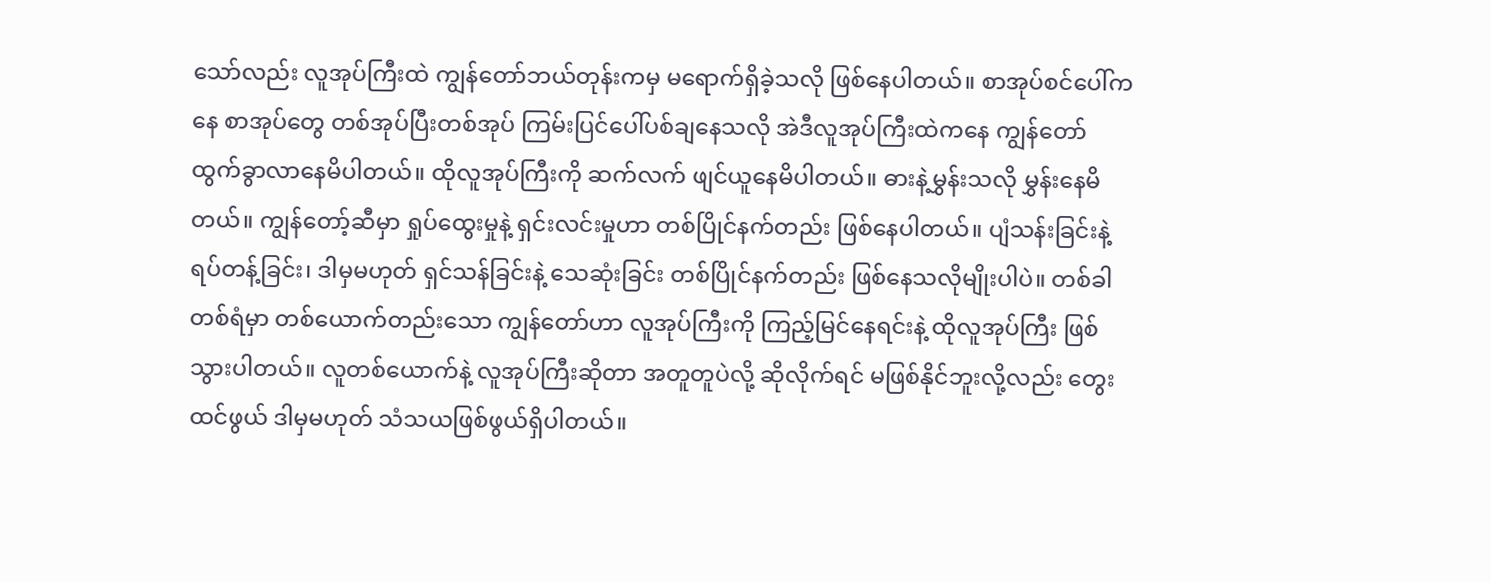သော်လည်း လူအုပ်ကြီးထဲ ကျွန်တော်ဘယ်တုန်းကမှ မရောက်ရှိခဲ့သလို ဖြစ်နေပါတယ်။ စာအုပ်စင်ပေါ်ကနေ စာအုပ်တွေ တစ်အုပ်ပြီးတစ်အုပ် ကြမ်းပြင်ပေါ်ပစ်ချနေသလို အဲဒီလူအုပ်ကြီးထဲကနေ ကျွန်တော် ထွက်ခွာလာနေမိပါတယ်။ ထိုလူအုပ်ကြီးကို ဆက်လက် ဖျင်ယူနေမိပါတယ်။ ဓားနဲ့မွှန်းသလို မွှန်းနေမိတယ်။ ကျွန်တော့်ဆီမှာ ရှုပ်ထွေးမှုနဲ့ ရှင်းလင်းမှုဟာ တစ်ပြိုင်နက်တည်း ဖြစ်နေပါတယ်။ ပျံသန်းခြင်းနဲ့ ရပ်တန့်ခြင်း၊ ဒါမှမဟုတ် ရှင်သန်ခြင်းနဲ့ သေဆုံးခြင်း တစ်ပြိုင်နက်တည်း ဖြစ်နေသလိုမျိုးပါပဲ။ တစ်ခါတစ်ရံမှာ တစ်ယောက်တည်းသော ကျွန်တော်ဟာ လူအုပ်ကြီးကို ကြည့်မြင်နေရင်းနဲ့ ထိုလူအုပ်ကြီး ဖြစ်သွားပါတယ်။ လူတစ်ယောက်နဲ့ လူအုပ်ကြီးဆိုတာ အတူတူပဲလို့ ဆိုလိုက်ရင် မဖြစ်နိုင်ဘူးလို့လည်း တွေးထင်ဖွယ် ဒါမှမဟုတ် သံသယဖြစ်ဖွယ်ရှိပါတယ်။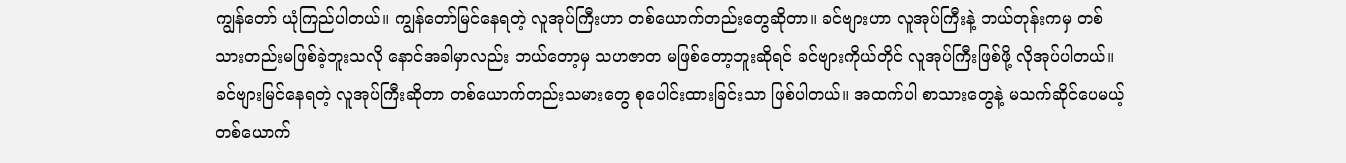ကျွန်တော် ယုံကြည်ပါတယ်။ ကျွန်တော်မြင်နေရတဲ့ လူအုပ်ကြီးဟာ တစ်ယောက်တည်းတွေဆိုတာ။ ခင်ဗျားဟာ လူအုပ်ကြီးနဲ့ ဘယ်တုန်းကမှ တစ်သားတည်းမဖြစ်ခဲ့ဘူးသလို နောင်အခါမှာလည်း ဘယ်တော့မှ သဟဇာတ မဖြစ်တော့ဘူးဆိုရင် ခင်ဗျားကိုယ်တိုင် လူအုပ်ကြီးဖြစ်ဖို့ လိုအုပ်ပါတယ်။ ခင်ဗျားမြင်နေရတဲ့ လူအုပ်ကြီးဆိုတာ တစ်ယောက်တည်းသမားတွေ စုပေါင်းထားခြင်းသာ ဖြစ်ပါတယ်။ အထက်ပါ စာသားတွေနဲ့ မသက်ဆိုင်ပေမယ့် တစ်ယောက်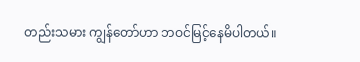တည်းသမား ကျွန်တော်ဟာ ဘဝင်မြင့်နေမိပါတယ်။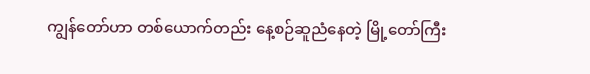ကျွန်တော်ဟာ တစ်ယောက်တည်း နေ့စဉ်ဆူညံနေတဲ့ မြို့တော်ကြီး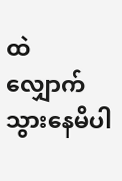ထဲ လျှောက်သွားနေမိပါ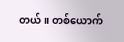တယ်။ တစ်ယောက်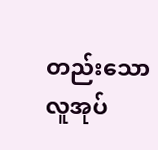တည်းသော လူအုပ်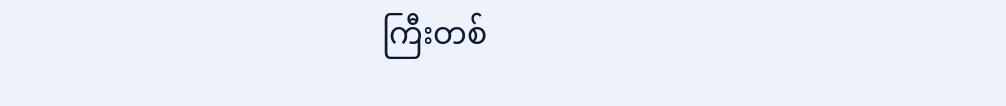ကြီးတစ်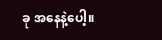ခု အနေနဲ့ပေါ့။